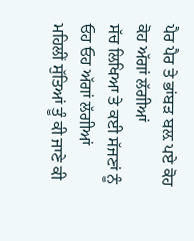ਪੈਰ ਪੈਰ ਤੇ ਭਾਂਬੜ ਬਲ਼ ਪਏ ਕੋਹ ਕੋਹ ਅੱਗਾਂ ਲੱਗੀਆਂ
ਸੱਚ ਲਿਖਿਆ ਤੇ ਕਈ ਸੱਜਣਾਂ ਨੂੰ ਓਹ ਓਹ ਅੱਗਾਂ ਲੱਗੀਆਂ
ਮਹਿਲੀਂ ਸੁੱਤਿਆਂ ਤੂੰ ਕੀ ਜਾਣੇ ਕੀ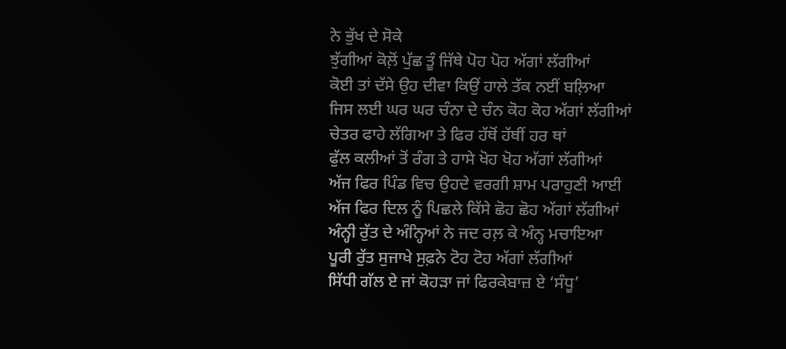ਨੇ ਭੁੱਖ ਦੇ ਸੋਕੇ
ਝੁੱਗੀਆਂ ਕੋਲ਼ੋਂ ਪੁੱਛ ਤੂੰ ਜਿੱਥੇ ਪੋਹ ਪੋਹ ਅੱਗਾਂ ਲੱਗੀਆਂ
ਕੋਈ ਤਾਂ ਦੱਸੇ ਉਹ ਦੀਵਾ ਕਿਉਂ ਹਾਲੇ ਤੱਕ ਨਈਂ ਬਲ਼ਿਆ
ਜਿਸ ਲਈ ਘਰ ਘਰ ਚੰਨਾ ਦੇ ਚੰਨ ਕੋਹ ਕੋਹ ਅੱਗਾਂ ਲੱਗੀਆਂ
ਚੇਤਰ ਫਾਹੇ ਲੱਗਿਆ ਤੇ ਫਿਰ ਹੱਥੋਂ ਹੱਥੀਂ ਹਰ ਥਾਂ
ਫੁੱਲ ਕਲੀਆਂ ਤੋਂ ਰੰਗ ਤੇ ਹਾਸੇ ਖੋਹ ਖੋਹ ਅੱਗਾਂ ਲੱਗੀਆਂ
ਅੱਜ ਫਿਰ ਪਿੰਡ ਵਿਚ ਉਹਦੇ ਵਰਗੀ ਸ਼ਾਮ ਪਰਾਹੁਣੀ ਆਈ
ਅੱਜ ਫਿਰ ਦਿਲ ਨੂੰ ਪਿਛਲੇ ਕਿੱਸੇ ਛੋਹ ਛੋਹ ਅੱਗਾਂ ਲੱਗੀਆਂ
ਅੰਨ੍ਹੀ ਰੁੱਤ ਦੇ ਅੰਨ੍ਹਿਆਂ ਨੇ ਜਦ ਰਲ਼ ਕੇ ਅੰਨ੍ਹ ਮਚਾਇਆ
ਪੂਰੀ ਰੁੱਤ ਸੁਜਾਖੇ ਸੁਫ਼ਨੇ ਟੋਹ ਟੋਹ ਅੱਗਾਂ ਲੱਗੀਆਂ
ਸਿੱਧੀ ਗੱਲ ਏ ਜਾਂ ਕੋਹੜਾ ਜਾਂ ਫਿਰਕੇਬਾਜ਼ ਏ ‘ਸੰਧੂ’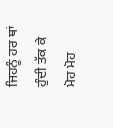ਜਿਹਨੂੰ ਹਰ ਥਾਂ ਹੁੰਦੀ ਤੱਕ ਕੇ ਮੋਹ ਮੋਹ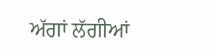ਅੱਗਾਂ ਲੱਗੀਆਂ